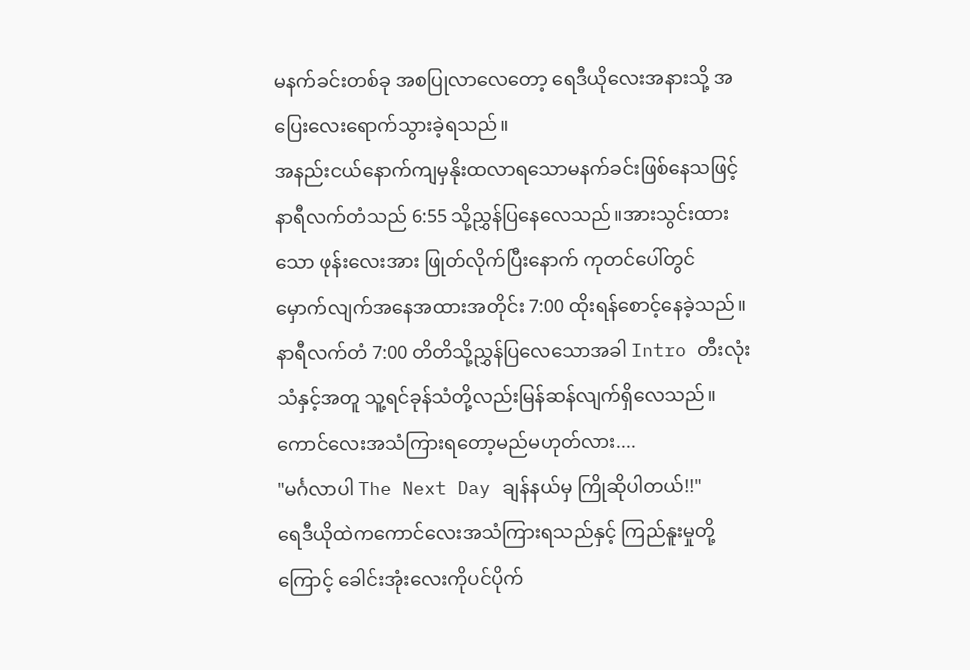မနက်ခင်းတစ်ခု အစပြုလာလေတော့ ရေဒီယိုလေးအနားသို့ အပြေးလေးရောက်သွားခဲ့ရသည်။
အနည်းငယ်နောက်ကျမှနိုးထလာရသောမနက်ခင်းဖြစ်နေသဖြင့် နာရီလက်တံသည် 6:55 သို့ညွှန်ပြနေလေသည်။အားသွင်းထားသော ဖုန်းလေးအား ဖြုတ်လိုက်ပြီးနောက် ကုတင်ပေါ်တွင် မှောက်လျက်အနေအထားအတိုင်း 7:00 ထိုးရန်စောင့်နေခဲ့သည်။
နာရီလက်တံ 7:00 တိတိသို့ညွှန်ပြလေသောအခါ Intro တီးလုံးသံနှင့်အတူ သူ့ရင်ခုန်သံတို့လည်းမြန်ဆန်လျက်ရှိလေသည်။
ကောင်လေးအသံကြားရတော့မည်မဟုတ်လား....
"မင်္ဂလာပါ The Next Day ချန်နယ်မှ ကြိုဆိုပါတယ်!!"
ရေဒီယိုထဲကကောင်လေးအသံကြားရသည်နှင့် ကြည်နူးမှုတို့ကြောင့် ခေါင်းအုံးလေးကိုပင်ပိုက်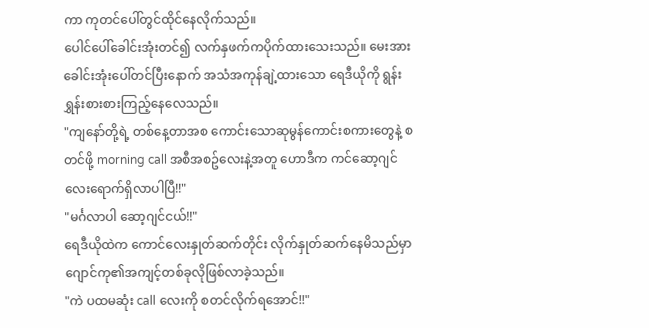ကာ ကုတင်ပေါ်တွင်ထိုင်နေလိုက်သည်။
ပေါင်ပေါ်ခေါင်းအုံးတင်၍ လက်နှဖက်ကပိုက်ထားသေးသည်။ မေးအား ခေါင်းအုံးပေါ်တင်ပြီးနောက် အသံအကုန်ချဲ့ထားသော ရေဒီယိုကို ရွန်းရွှန်းစားစားကြည့်နေလေသည်။
"ကျနော်တို့ရဲ့ တစ်နေ့တာအစ ကောင်းသောဆုမွန်ကောင်းစကားတွေနဲ့ စတင်ဖို့ morning call အစီအစဥ်လေးနဲ့အတူ ဟောဒီက ကင်ဆော့ဂျင်လေးရောက်ရှိလာပါပြီ!!"
"မင်္ဂလာပါ ဆော့ဂျင်ငယ်!!"
ရေဒီယိုထဲက ကောင်လေးနှုတ်ဆက်တိုင်း လိုက်နှုတ်ဆက်နေမိသည်မှာ ဂျောင်ကု၏အကျင့်တစ်ခုလိုဖြစ်လာခဲ့သည်။
"ကဲ ပထမဆုံး call လေးကို စတင်လိုက်ရအောင်!!"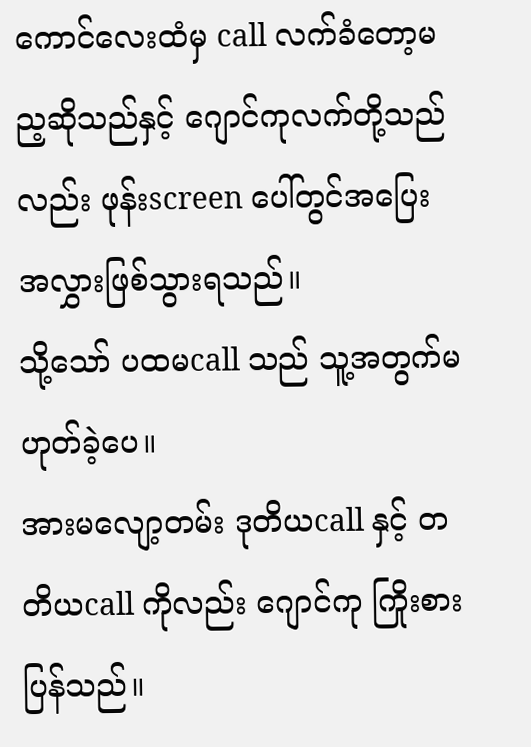ကောင်လေးထံမှ call လက်ခံတော့မည့ဆိုသည်နှင့် ဂျောင်ကုလက်တို့သည်လည်း ဖုန်းscreen ပေါ်တွင်အပြေးအလွှားဖြစ်သွားရသည်။
သို့သော် ပထမcall သည် သူ့အတွက်မဟုတ်ခဲ့ပေ။
အားမလျော့တမ်း ဒုတိယcall နှင့် တတိယcall ကိုလည်း ဂျောင်ကု ကြိုးစားပြန်သည်။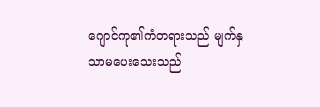ဂျောင်ကု၏ကံတရားသည် မျက်နှသာမပေးသေးသည်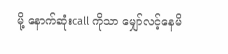မို့ နောက်ဆုံးcall ကိုသာ မျှော်လင့်နေမိ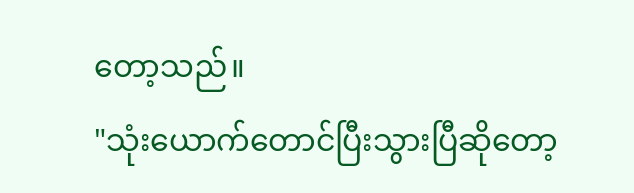တော့သည်။
"သုံးယောက်တောင်ပြီးသွားပြီဆိုတော့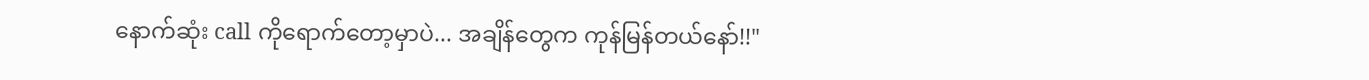နောက်ဆုံး call ကိုရောက်တော့မှာပဲ... အချိန်တွေက ကုန်မြန်တယ်နော်!!"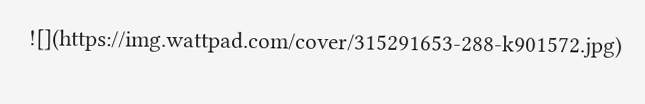![](https://img.wattpad.com/cover/315291653-288-k901572.jpg)